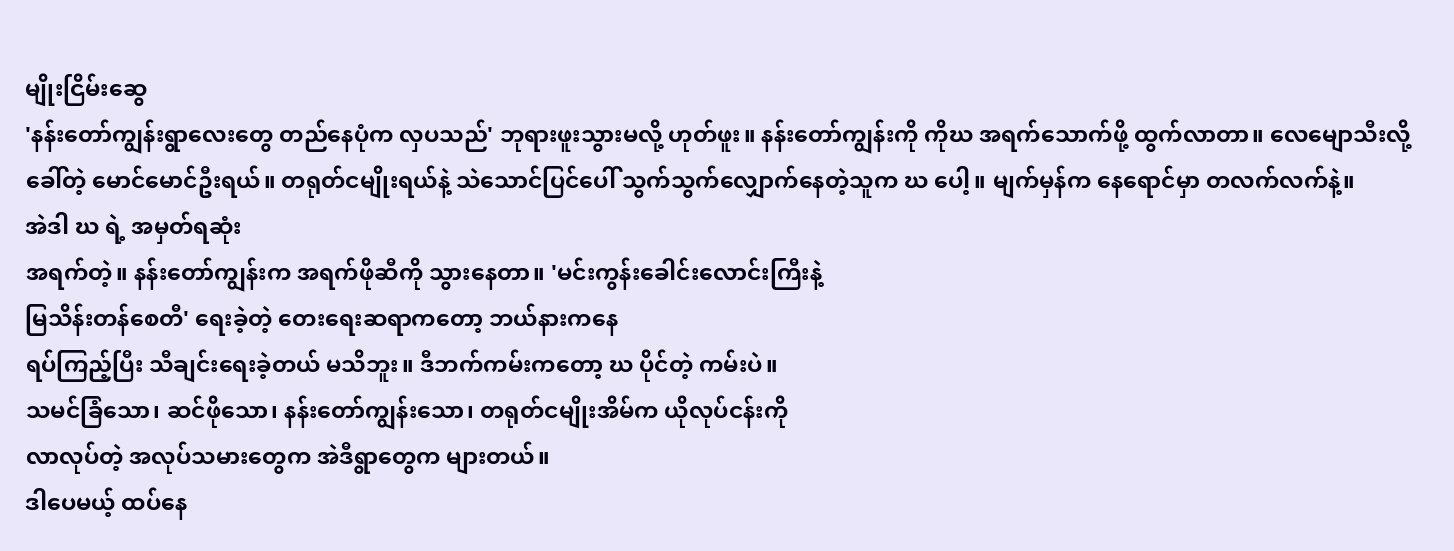မျိုးငြိမ်းဆွေ
'နန်းတော်ကျွန်းရွာလေးတွေ တည်နေပုံက လှပသည်' ဘုရားဖူးသွားမလို့ ဟုတ်ဖူး။ နန်းတော်ကျွန်းကို ကိုဃ အရက်သောက်ဖို့ ထွက်လာတာ။ လေမျောသီးလို့ ခေါ်တဲ့ မောင်မောင်ဦးရယ်။ တရုတ်ငမျိုးရယ်နဲ့ သဲသောင်ပြင်ပေါ် သွက်သွက်လျှောက်နေတဲ့သူက ဃ ပေါ့။ မျက်မှန်က နေရောင်မှာ တလက်လက်နဲ့။
အဲဒါ ဃ ရဲ့ အမှတ်ရဆုံး
အရက်တဲ့။ နန်းတော်ကျွန်းက အရက်ဖိုဆီကို သွားနေတာ။ 'မင်းကွန်းခေါင်းလောင်းကြီးနဲ့
မြသိန်းတန်စေတီ' ရေးခဲ့တဲ့ တေးရေးဆရာကတော့ ဘယ်နားကနေ
ရပ်ကြည့်ပြီး သီချင်းရေးခဲ့တယ် မသိဘူး။ ဒီဘက်ကမ်းကတော့ ဃ ပိုင်တဲ့ ကမ်းပဲ။
သမင်ခြံသော၊ ဆင်ဖိုသော၊ နန်းတော်ကျွန်းသော၊ တရုတ်ငမျိုးအိမ်က ယိုလုပ်ငန်းကို
လာလုပ်တဲ့ အလုပ်သမားတွေက အဲဒီရွာတွေက များတယ်။
ဒါပေမယ့် ထပ်နေ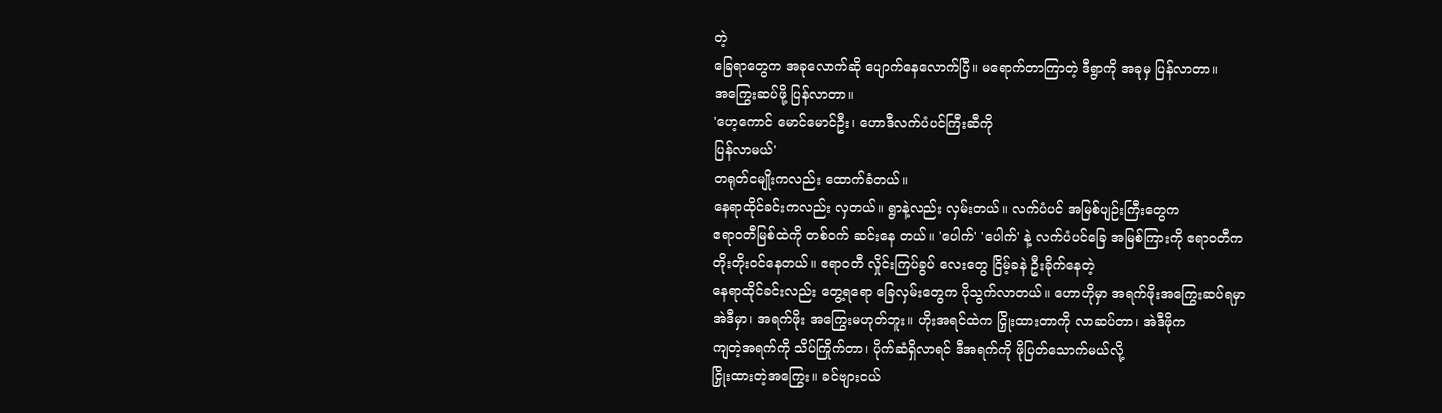တဲ့
ခြေရာတွေက အခုလောက်ဆို ပျောက်နေလောက်ပြီ။ မရောက်တာကြာတဲ့ ဒီရွာကို အခုမှ ပြန်လာတာ။
အကြွေးဆပ်ဖို့ ပြန်လာတာ။
'ဟေ့ကောင် မောင်မောင်ဦး၊ ဟောဒီလက်ပံပင်ကြီးဆီကို
ပြန်လာမယ်'
တရုတ်ငမျိုးကလည်း ထောက်ခံတယ်။
နေရာထိုင်ခင်းကလည်း လှတယ်။ ရွာနဲ့လည်း လှမ်းတယ်။ လက်ပံပင် အမြစ်ပျဉ်းကြီးတွေက
ဧရာဝတီမြစ်ထဲကို တစ်ဝက် ဆင်းနေ တယ်။ 'ပေါက်' 'ပေါက်' နဲ့ လက်ပံပင်ခြေ အမြစ်ကြားကို ဧရာဝတီက
တိုးတိုးဝင်နေတယ်။ ဧရာဝတီ လှိုင်းကြပ်ခွပ် လေးတွေ ငြိမ့်ခနဲ ဦးခိုက်နေတဲ့
နေရာထိုင်ခင်းလည်း တွေ့ရရော ခြေလှမ်းတွေက ပိုသွက်လာတယ်။ ဟောဟိုမှာ အရက်ဖိုးအကြွေးဆပ်ရမှာ
အဲဒီမှာ၊ အရက်ဖိုး အကြွေးမဟုတ်ဘူး။ ဟိုးအရင်ထဲက ငြှိုးထားတာကို လာဆပ်တာ၊ အဲဒီဖိုက
ကျတဲ့အရက်ကို သိပ်ကြိုက်တာ၊ ပိုက်ဆံရှိလာရင် ဒီအရက်ကို ဖိုပြတ်သောက်မယ်လို့
ငြှိုးထားတဲ့အကြွေး။ ခင်ဗျားငယ်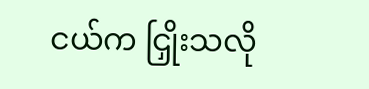ငယ်က ငြှိုးသလို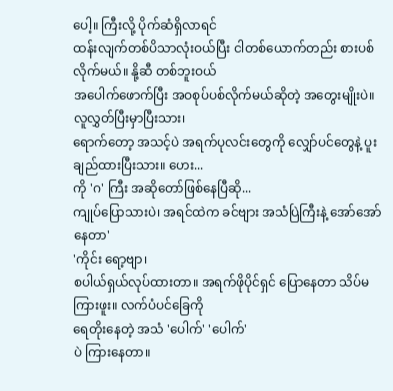ပေါ့။ ကြီးလို့ ပိုက်ဆံရှိလာရင်
ထန်းလျက်တစ်ပိသာလုံးဝယ်ပြီး ငါတစ်ယောက်တည်း စားပစ်လိုက်မယ်။ နို့ဆီ တစ်ဘူးဝယ်
အပေါက်ဖောက်ပြီး အဝစုပ်ပစ်လိုက်မယ်ဆိုတဲ့ အတွေးမျိုးပဲ။ လူလွှတ်ပြီးမှာပြီးသား၊
ရောက်တော့ အသင့်ပဲ အရက်ပုလင်းတွေကို လျှော်ပင်တွေနဲ့ ပူးချည်ထားပြီးသား။ ဟေး...
ကို 'ဂ' ကြီး အဆိုတော်ဖြစ်နေပြီဆို...
ကျုပ်ပြောသားပဲ၊ အရင်ထဲက ခင်ဗျား အသံပြဲကြီးနဲ့ အော်အော်နေတာ'
'ကိုင်း ရော့ဗျာ၊
စပါယ်ရှယ်လုပ်ထားတာ။ အရက်ဖိုပိုင်ရှင် ပြောနေတာ သိပ်မကြားဖူး။ လက်ပံပင်ခြေကို
ရေတိုးနေတဲ့ အသံ 'ပေါက်' 'ပေါက်'
ပဲ ကြားနေတာ။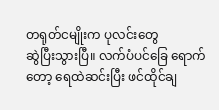တရုတ်ငမျိုးက ပုလင်းတွေ
ဆွဲပြီးသွားပြီ။ လက်ပံပင်ခြေ ရောက်တော့ ရေထဲဆင်းပြီး ဖင်ထိုင်ချ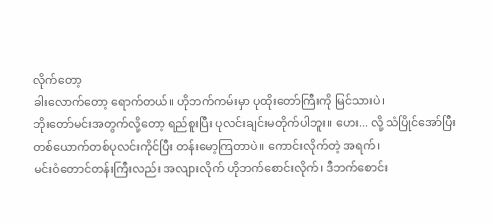လိုက်တော့
ခါးလောက်တော့ ရောက်တယ်။ ဟိုဘက်ကမ်းမှာ ပုထိုးတော်ကြီးကို မြင်သားပဲ၊
ဘိုးတော်မင်းအတွက်လို့တော့ ရည်စူးပြီး ပုလင်းချင်းမတိုက်ပါဘူး။ ဟေး... လို့ သံပြိုင်အော်ပြီး
တစ်ယောက်တစ်ပုလင်းကိုင်ပြီး တန်းမော့ကြတာပဲ။ ကောင်းလိုက်တဲ့ အရက်၊
မင်းဝံတောင်တန်းကြီးလည်း အလျားလိုက် ဟိုဘက်စောင်းလိုက်၊ ဒီဘက်စောင်း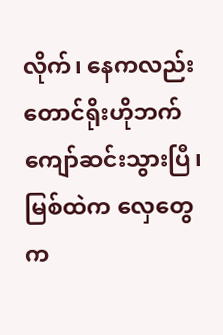လိုက်၊ နေကလည်း
တောင်ရိုးဟိုဘက် ကျော်ဆင်းသွားပြီ၊ မြစ်ထဲက လှေတွေက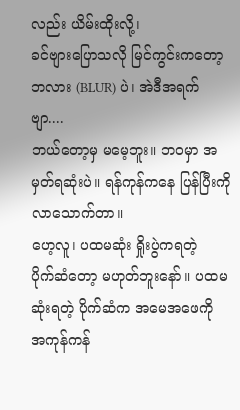လည်း ယိမ်းထိုးလို့၊
ခင်ဗျားပြောသလို မြင်ကွင်းကတော့ ဘလား (BLUR) ပဲ၊ အဲဒီအရက်ဗျာ....
ဘယ်တော့မှ မမေ့ဘူး။ ဘဝမှာ အမှတ်ရဆုံးပဲ။ ရန်ကုန်ကနေ ပြန်ပြီးကို လာသောက်တာ။
ဟေ့လူ၊ ပထမဆုံး ရှိုးပွဲကရတဲ့
ပိုက်ဆံတော့ မဟုတ်ဘူးနော်။ ပထမဆုံးရတဲ့ ပိုက်ဆံက အမေအဖေကို အကုန်ကန်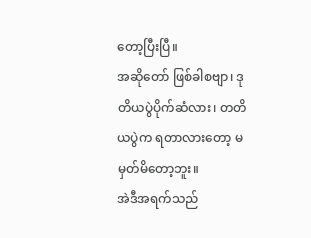တော့ပြီးပြီ။
အဆိုတော် ဖြစ်ခါစဗျာ၊ ဒုတိယပွဲပိုက်ဆံလား၊ တတိယပွဲက ရတာလားတော့ မမှတ်မိတော့ဘူး။
အဲဒီအရက်သည်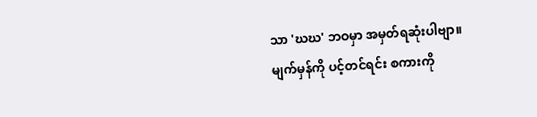သာ 'ဃဃ' ဘဝမှာ အမှတ်ရဆုံးပါဗျာ။
မျက်မှန်ကို ပင့်တင်ရင်း စကားကို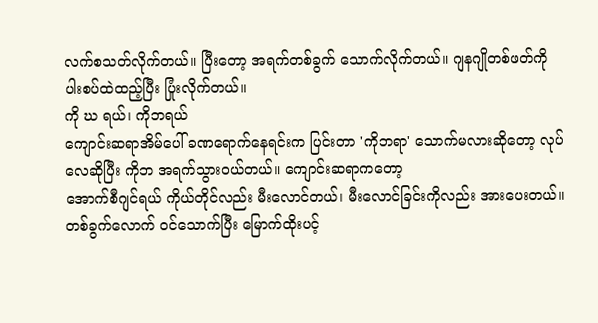လက်စသတ်လိုက်တယ်။ ပြီးတော့ အရက်တစ်ခွက် သောက်လိုက်တယ်။ ဂျနဂျိုတစ်ဖတ်ကို
ပါးစပ်ထဲထည့်ပြီး ပြုံးလိုက်တယ်။
ကို ဃ ရယ်၊ ကိုဘရယ်
ကျောင်းဆရာအိမ်ပေါ် ခဏရောက်နေရင်းက ပြင်းတာ 'ကိုဘရာ' သောက်မလားဆိုတော့ လုပ်လေဆိုပြီး ကိုဘ အရက်သွားဝယ်တယ်။ ကျောင်းဆရာကတော့
အောက်စီဂျင်ရယ် ကိုယ်တိုင်လည်း မီးလောင်တယ်၊ မီးလောင်ခြင်းကိုလည်း အားပေးတယ်။
တစ်ခွက်လောက် ဝင်သောက်ပြီး မြောက်ထိုးပင့်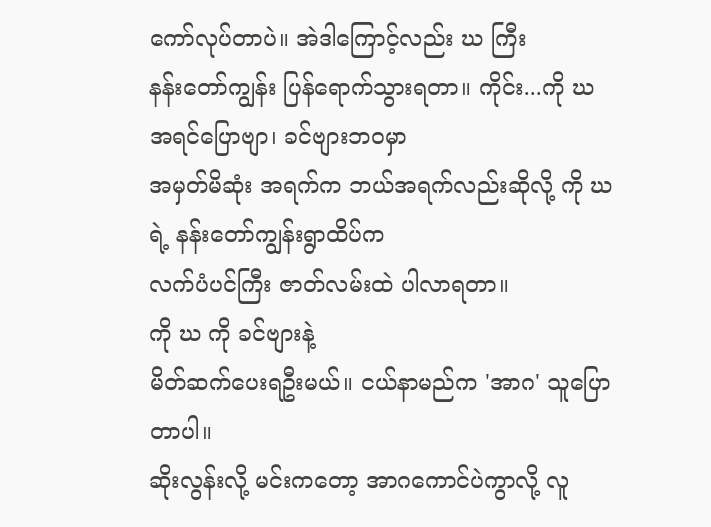ကော်လုပ်တာပဲ။ အဲဒါကြောင့်လည်း ဃ ကြီး
နန်းတော်ကျွန်း ပြန်ရောက်သွားရတာ။ ကိုင်း...ကို ဃ အရင်ပြောဗျာ၊ ခင်ဗျားဘဝမှာ
အမှတ်မိဆုံး အရက်က ဘယ်အရက်လည်းဆိုလို့ ကို ဃရဲ့ နန်းတော်ကျွန်းရွာထိပ်က
လက်ပံပင်ကြီး ဇာတ်လမ်းထဲ ပါလာရတာ။
ကို ဃ ကို ခင်ဗျားနဲ့
မိတ်ဆက်ပေးရဦးမယ်။ ငယ်နာမည်က 'အာဂ' သူပြောတာပါ။
ဆိုးလွန်းလို့ မင်းကတော့ အာဂကောင်ပဲကွာလို့ လူ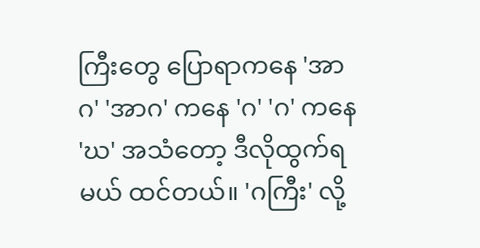ကြီးတွေ ပြောရာကနေ 'အာဂ' 'အာဂ' ကနေ 'ဂ' 'ဂ' ကနေ 'ဃ' အသံတော့ ဒီလိုထွက်ရမယ် ထင်တယ်။ 'ဂကြီး' လို့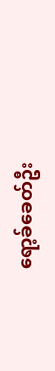ရော့ခ်ခေတ်ဦး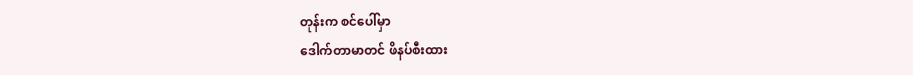တုန်းက စင်ပေါ်မှာ
ဒေါက်တာမာတင် ဖိနပ်စီးထား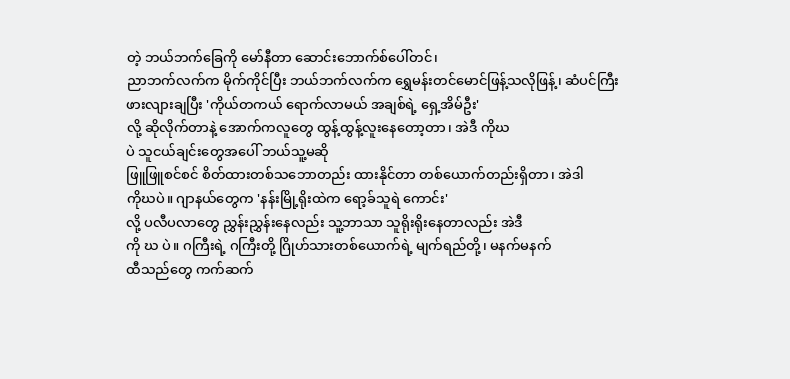တဲ့ ဘယ်ဘက်ခြေကို မော်နီတာ ဆောင်းဘောက်စ်ပေါ်တင်၊
ညာဘက်လက်က မိုက်ကိုင်ပြီး ဘယ်ဘက်လက်က ရွှေမန်းတင်မောင်ဖြန့်သလိုဖြန့်၊ ဆံပင်ကြီး
ဖားလျားချပြီး 'ကိုယ်တကယ် ရောက်လာမယ် အချစ်ရဲ့ ရှေ့အိမ်ဦး'
လို့ ဆိုလိုက်တာနဲ့ အောက်ကလူတွေ ထွန့်ထွန့်လူးနေတော့တာ၊ အဲဒီ ကိုဃ
ပဲ သူငယ်ချင်းတွေအပေါ် ဘယ်သူ့မဆို
ဖြူဖြူစင်စင် စိတ်ထားတစ်သဘောတည်း ထားနိုင်တာ တစ်ယောက်တည်းရှိတာ၊ အဲဒါ
ကိုဃပဲ။ ဂျာနယ်တွေက 'နန်းမြို့ရိုးထဲက ရော့ခ်သူရဲ ကောင်း'
လို့ ပလီပလာတွေ ညွှန်းညွှန်းနေလည်း သူ့ဘာသာ သူရိုးရိုးနေတာလည်း အဲဒီ
ကို ဃ ပဲ။ ဂကြီးရဲ့ ဂကြီးတို့ ဂြိုဟ်သားတစ်ယောက်ရဲ့ မျက်ရည်တို့၊ မနက်မနက်
ထီသည်တွေ ကက်ဆက်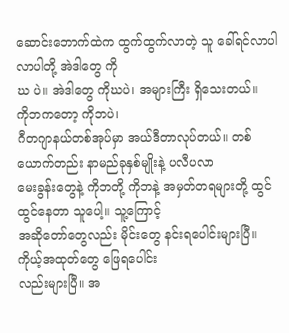ဆောင်းဘောက်ထဲက ထွက်ထွက်လာတဲ့ သူ ခေါ်ရင်လာပါလာပါတို့ အဲဒါတွေ ကို
ဃ ပဲ။ အဲဒါတွေ ကိုဃပဲ၊ အများကြီး ရှိသေးတယ်။
ကိုဘကတော့ ကိုဘပဲ၊
ဂီတဂျာနယ်တစ်အုပ်မှာ အယ်ဒီတာလုပ်တယ်။ တစ်ယောက်တည်း နာမည်ခုနှစ်မျိုးနဲ့ ပလီပလာ
မေးခွန်းတွေနဲ့ ကိုဘတို့ ကိုဘနဲ့ အမှတ်တရများတို့ ထွင်ထွင်နေတာ သူပေါ့။ သူ့ကြောင့်
အဆိုတော်တွေလည်း မိုင်းတွေ နင်းရပေါင်းများပြီ။ ကိုယ့်အထုတ်တွေ ဖြေရပေါင်း
လည်းများပြီ။ အ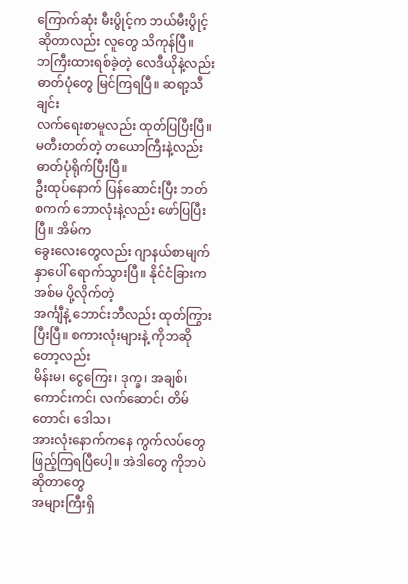ကြောက်ဆုံး မီးပွိုင့်က ဘယ်မီးပွိုင့်ဆိုတာလည်း လူတွေ သိကုန်ပြီ။
ဘကြီးထားရစ်ခဲ့တဲ့ လေဒီယိုနဲ့လည်း ဓာတ်ပုံတွေ မြင်ကြရပြီ။ ဆရာ့သီချင်း
လက်ရေးစာမူလည်း ထုတ်ပြပြီးပြီ။ မတီးတတ်တဲ့ တယောကြီးနဲ့လည်း ဓာတ်ပုံရိုက်ပြီးပြီ။
ဦးထုပ်နောက် ပြန်ဆောင်းပြီး ဘတ်စကက် ဘောလုံးနဲ့လည်း ဖော်ပြပြီးပြီ။ အိမ်က
ခွေးလေးတွေလည်း ဂျာနယ်စာမျက်နှာပေါ် ရောက်သွားပြီ။ နိုင်ငံခြားက အစ်မ ပို့လိုက်တဲ့
အင်္ကျီနဲ့ ဘောင်းဘီလည်း ထုတ်ကြွားပြီးပြီ။ စကားလုံးများနဲ့ ကိုဘဆို တော့လည်း
မိန်းမ၊ ငွေကြေး၊ ဒုက္ခ၊ အချစ်၊ ကောင်းကင်၊ လက်ဆောင်၊ တိမ်တောင်၊ ဒေါသ၊
အားလုံးနောက်ကနေ ကွက်လပ်တွေ ဖြည့်ကြရပြီပေါ့။ အဲဒါတွေ ကိုဘပဲ ဆိုတာတွေ
အများကြီးရှိ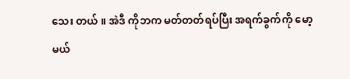သေး တယ်။ အဲဒီ ကိုဘက မတ်တတ်ရပ်ပြီး အရက်ခွက်ကို မော့မယ်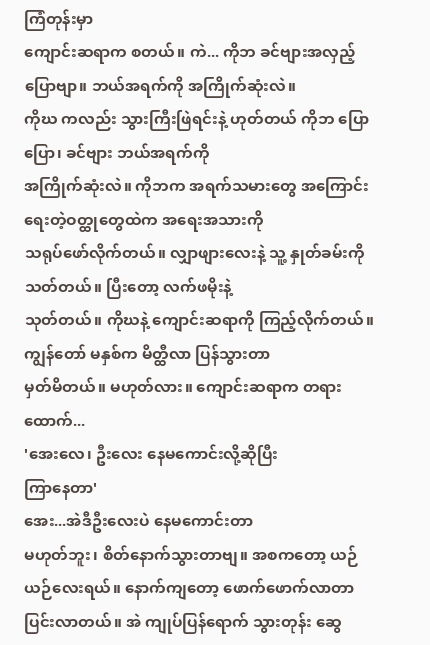ကြံတုန်းမှာ
ကျောင်းဆရာက စတယ်။ ကဲ... ကိုဘ ခင်ဗျားအလှည့် ပြောဗျာ။ ဘယ်အရက်ကို အကြိုက်ဆုံးလဲ။
ကိုဃ ကလည်း သွားကြီးဖြဲရင်းနဲ့ ဟုတ်တယ် ကိုဘ ပြောပြော၊ ခင်ဗျား ဘယ်အရက်ကို
အကြိုက်ဆုံးလဲ။ ကိုဘက အရက်သမားတွေ အကြောင်း ရေးတဲ့ဝတ္ထုတွေထဲက အရေးအသားကို
သရုပ်ဖော်လိုက်တယ်။ လျှာဖျားလေးနဲ့ သူ့ နှုတ်ခမ်းကို သတ်တယ်။ ပြီးတော့ လက်ဖမိုးနဲ့
သုတ်တယ်။ ကိုဃနဲ့ ကျောင်းဆရာကို ကြည့်လိုက်တယ်။
ကျွန်တော် မနှစ်က မိတ္ထီလာ ပြန်သွားတာ
မှတ်မိတယ်။ မဟုတ်လား။ ကျောင်းဆရာက တရား ထောက်...
'အေးလေ၊ ဦးလေး နေမကောင်းလို့ဆိုပြီး
ကြာနေတာ'
အေး...အဲဒီဦးလေးပဲ နေမကောင်းတာ
မဟုတ်ဘူး၊ စိတ်နောက်သွားတာဗျ။ အစကတော့ ယဉ်ယဉ်လေးရယ်။ နောက်ကျတော့ ဖောက်ဖောက်လာတာ
ပြင်းလာတယ်။ အဲ ကျုပ်ပြန်ရောက် သွားတုန်း ဆွေ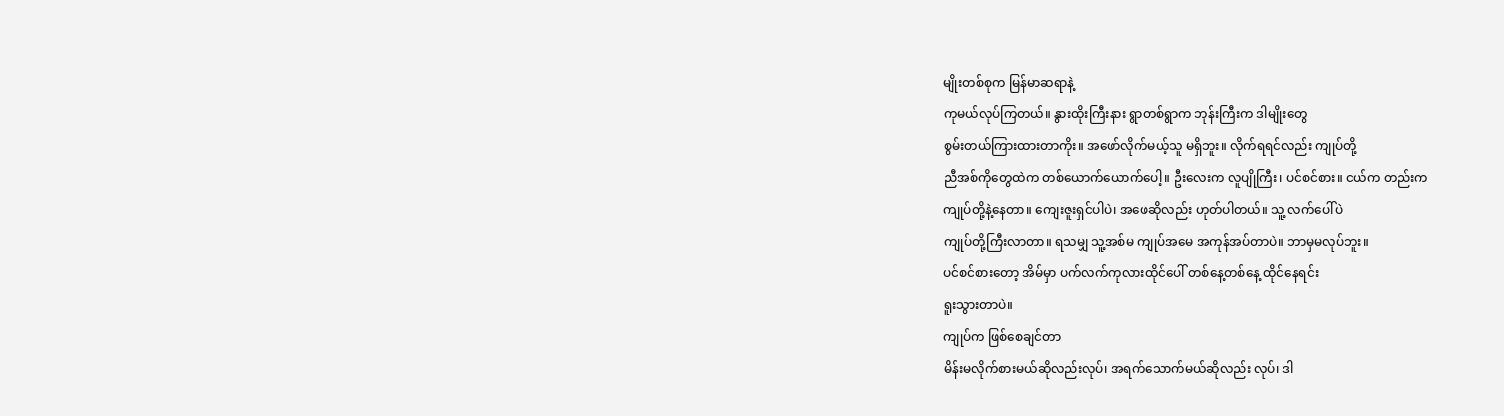မျိုးတစ်စုက မြန်မာဆရာနဲ့
ကုမယ်လုပ်ကြတယ်။ နွားထိုးကြီးနား ရွာတစ်ရွာက ဘုန်းကြီးက ဒါမျိုးတွေ
စွမ်းတယ်ကြားထားတာကိုး။ အဖော်လိုက်မယ့်သူ မရှိဘူး။ လိုက်ရရင်လည်း ကျုပ်တို့
ညီအစ်ကိုတွေထဲက တစ်ယောက်ယောက်ပေါ့။ ဦးလေးက လူပျိုကြီး၊ ပင်စင်စား။ ငယ်က တည်းက
ကျုပ်တို့နဲ့နေတာ။ ကျေးဇူးရှင်ပါပဲ၊ အဖေဆိုလည်း ဟုတ်ပါတယ်။ သူ့ လက်ပေါ်ပဲ
ကျုပ်တို့ကြီးလာတာ။ ရသမျှ သူ့အစ်မ ကျုပ်အမေ အကုန်အပ်တာပဲ။ ဘာမှမလုပ်ဘူး။
ပင်စင်စားတော့ အိမ်မှာ ပက်လက်ကုလားထိုင်ပေါ် တစ်နေ့တစ်နေ့ ထိုင်နေရင်း
ရူးသွားတာပဲ။
ကျုပ်က ဖြစ်စေချင်တာ
မိန်းမလိုက်စားမယ်ဆိုလည်းလုပ်၊ အရက်သောက်မယ်ဆိုလည်း လုပ်၊ ဒါ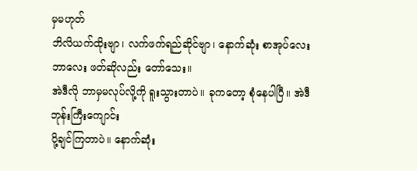မှမဟုတ်
ဘိလိယက်ထိုးဗျာ၊ လက်ဖက်ရည်ဆိုင်ဗျာ၊ နောက်ဆုံး စာအုပ်လေးဘာလေး ဖတ်ဆိုလည်း တော်သေး။
အဲဒီလို ဘာမှမလုပ်လို့ကို ရူးသွားတာပဲ။ ခုကတော့ စုံနေပါပြီ။ အဲဒီဘုန်းကြီးကျောင်း
ပို့ချင်ကြတာပဲ။ နောက်ဆုံး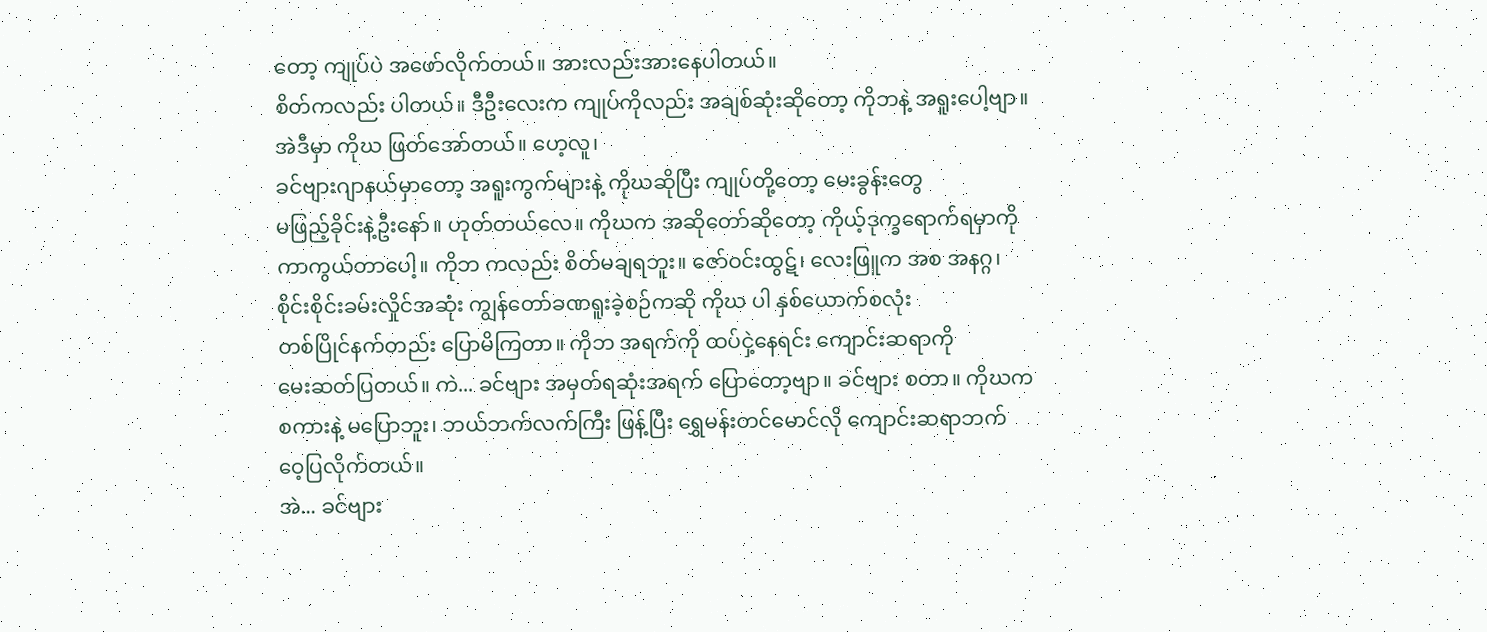တော့ ကျုပ်ပဲ အဖော်လိုက်တယ်။ အားလည်းအားနေပါတယ်။
စိတ်ကလည်း ပါတယ်။ ဒီဦးလေးက ကျုပ်ကိုလည်း အချစ်ဆုံးဆိုတော့ ကိုဘနဲ့ အရူးပေါ့ဗျာ။
အဲဒီမှာ ကိုဃ ဖြတ်အော်တယ်။ ဟေ့လူ၊
ခင်ဗျားဂျာနယ်မှာတော့ အရူးကွက်များနဲ့ ကိုဃဆိုပြီး ကျုပ်တို့တော့ မေးခွန်းတွေ
မဖြည့်ခိုင်းနဲ့ဦးနော်။ ဟုတ်တယ်လေ။ ကိုဃက အဆိုတော်ဆိုတော့ ကိုယ့်ဒုက္ခရောက်ရမှာကို
ကာကွယ်တာပေါ့။ ကိုဘ ကလည်း စိတ်မချရဘူး။ ဇော်ဝင်းထွဋ်၊ လေးဖြူက အစ အနဂ္ဂ၊
စိုင်းစိုင်းခမ်းလှိုင်အဆုံး ကျွန်တော်ခဏရူးခဲ့စဉ်ကဆို ကိုဃ ပါ နှစ်ယောက်စလုံး
တစ်ပြိုင်နက်တည်း ပြောမိကြတာ။ ကိုဘ အရက်ကို ထပ်ငှဲ့နေရင်း ကျောင်းဆရာကို
မေးဆတ်ပြတယ်။ ကဲ... ခင်ဗျား အမှတ်ရဆုံးအရက် ပြောတော့ဗျာ။ ခင်ဗျား စတာ။ ကိုဃက
စကားနဲ့ မပြောဘူး၊ ဘယ်ဘက်လက်ကြီး ဖြန့်ပြီး ရွှေမန်းတင်မောင်လို ကျောင်းဆရာဘက်
ဝေ့ပြလိုက်တယ်။
အဲ... ခင်ဗျား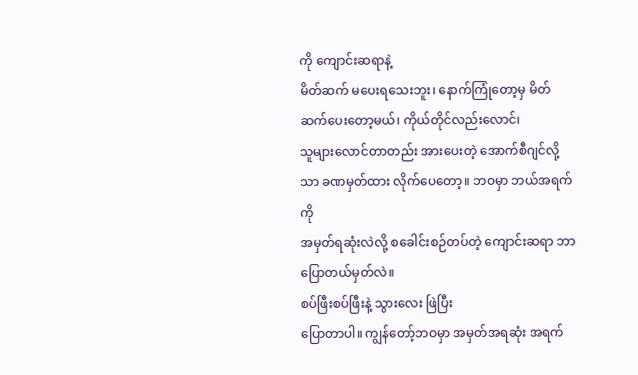ကို ကျောင်းဆရာနဲ့
မိတ်ဆက် မပေးရသေးဘူး၊ နောက်ကြုံတော့မှ မိတ်ဆက်ပေးတော့မယ်၊ ကိုယ်တိုင်လည်းလောင်၊
သူများလောင်တာတည်း အားပေးတဲ့ အောက်စီဂျင်လို့သာ ခဏမှတ်ထား လိုက်ပေတော့။ ဘဝမှာ ဘယ်အရက်ကို
အမှတ်ရဆုံးလဲလို့ စခေါင်းစဉ်တပ်တဲ့ ကျောင်းဆရာ ဘာပြောတယ်မှတ်လဲ။
စပ်ဖြီးစပ်ဖြီးနဲ့ သွားလေး ဖြဲပြီး
ပြောတာပါ။ ကျွန်တော့်ဘဝမှာ အမှတ်အရဆုံး အရက်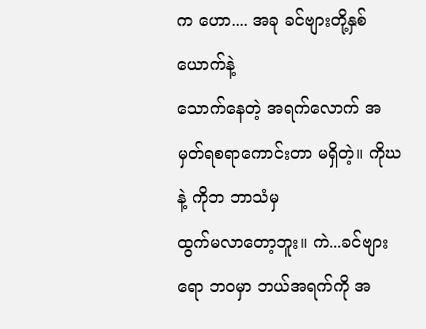က ဟော.... အခု ခင်ဗျားတို့နှစ်ယောက်နဲ့
သောက်နေတဲ့ အရက်လောက် အမှတ်ရစရာကောင်းတာ မရှိတဲ့။ ကိုဃ နဲ့ ကိုဘ ဘာသံမှ
ထွက်မလာတော့ဘူး။ ကဲ...ခင်ဗျားရော ဘဝမှာ ဘယ်အရက်ကို အ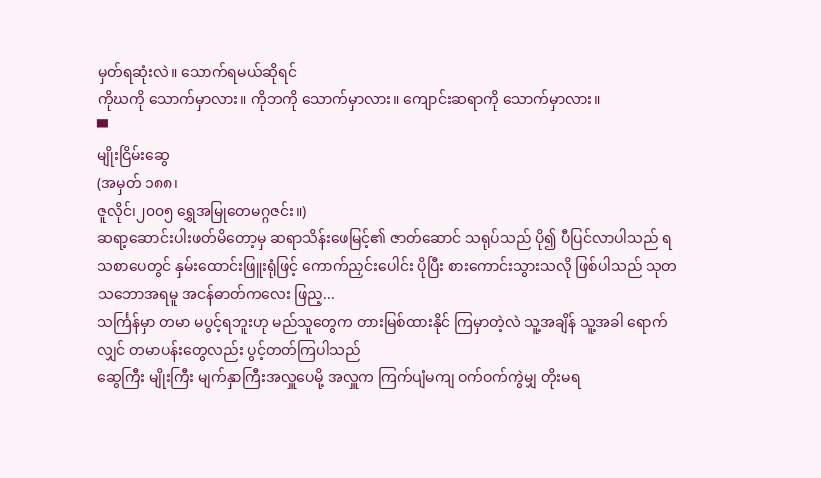မှတ်ရဆုံးလဲ။ သောက်ရမယ်ဆိုရင်
ကိုဃကို သောက်မှာလား။ ကိုဘကို သောက်မှာလား။ ကျောင်းဆရာကို သောက်မှာလား။
▀
မျိုးငြိမ်းဆွေ
(အမှတ် ၁၈၈၊
ဇူလိုင်၊၂၀၀၅ ရွှေအမြုတေမဂ္ဂဇင်း။)
ဆရာ့ဆောင်းပါးဖတ်မိတော့မှ ဆရာသိန်းဖေမြင့်၏ ဇာတ်ဆောင် သရုပ်သည် ပို၍ ပီပြင်လာပါသည် ရသစာပေတွင် နှမ်းထောင်းဖြူးရုံဖြင့် ကောက်ညှင်းပေါင်း ပိုပြီး စားကောင်းသွားသလို ဖြစ်ပါသည် သုတသဘောအရမူ အငန်ဓာတ်ကလေး ဖြည့...
သင်္ကြန်မှာ တမာ မပွင့်ရဘူးဟု မည်သူတွေက တားမြစ်ထားနိုင် ကြမှာတဲ့လဲ သူ့အချိန် သူ့အခါ ရောက်လျှင် တမာပန်းတွေလည်း ပွင့်တတ်ကြပါသည်
ဆွေကြီး မျိုးကြီး မျက်နှာကြီးအလှူပေမို့ အလှူက ကြက်ပျံမကျ ဝက်ဝက်ကွဲမျှ တိုးမရ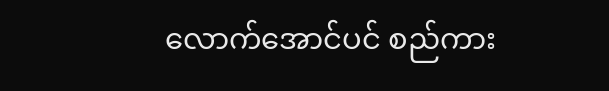လောက်အောင်ပင် စည်ကား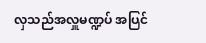လှသည်အလှူမဏ္ဍပ် အပြင်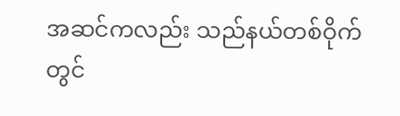အဆင်ကလည်း သည်နယ်တစ်ဝိုက်တွင်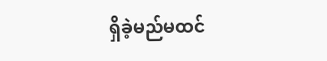ရှိခဲ့မည်မထင်